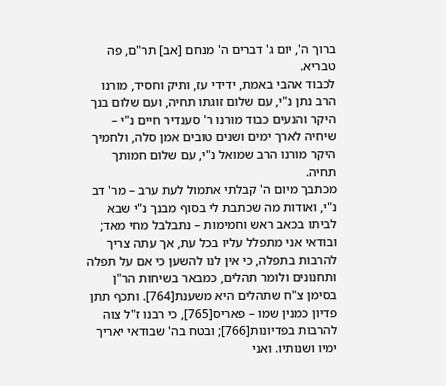ברוך ה', יום ג' דברים ה' מנחם [אב] תר"ם, פה טבריא.
לכבוד אהבי באמת, ידידי עז, ותיק וחסיד, מורנו הרב נתן נ"י, עם שלום זוגתו תחיה, ועם שלום בנך היקר והנעים כבוד מורנו ר' סענדיר חיים נ"י – שיחיה לארך ימים ושנים טובים אמן סלה, ולחמיך היקר מורנו הרב שמואל נ"י, עם שלום חמותך תחיה.
מכתבך מיום ה' קבלתי אתמול לעת ערב – מר' דב נ"י, ואודות מה שכתבת לי בסוף מבנך נ"י שבא לביתו בכאב ראש וחמימות – נתבלבל מחי מאד; ובודאי אני מתפלל עליו בכל עת, אך עתה צריך להרבות בתפלה, כי אין לנו להשען כי אם על תפלה ותחנונים ולומר תהלים, כמבאר בשיחות הר"ן בסימן צ"ח שתהלים היא משענת[764]. ותכף תתן פדיון כמנין שמו – פאריס[765], כי רבנו ז"ל צוה להרבות בפדיונות[766]; ובטח בה' שבודאי יאריך ימיו ושנותיו. ואני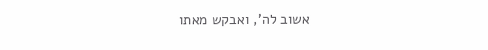אשוב לה', ואבקש מאתו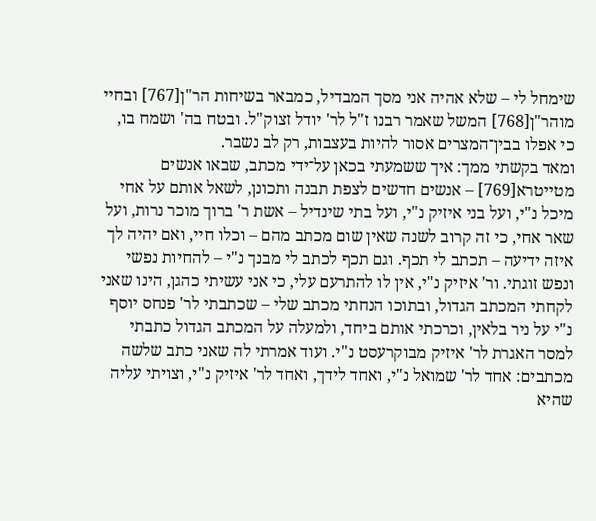שימחל לי – שלא אהיה אני מסך המבדיל, כמבאר בשיחות הר"ן[767] ובחיי מוהר"ן[768] המשל שאמר רבנו ז"ל לר' יודל זצוק"ל. ובטח בה' ושמח בו, כי אפלו בבין־המצרים אסור להיות בעצבות, רק לב נשבר.
ומאד בקשתי ממך: איך ששמעתי בכאן על־ידי מכתב, שבאו אנשים מטייטרא[769] – אנשים חדשים לצפת תבנה ותכונן, לשאל אותם על אחי מיכל נ"י, ועל בני איזיק נ"י, ועל בתי שינדיל – אשת ר' ברוך מוכר נרות, ועל שאר אחי, כי זה קרוב לשנה שאין שום מכתב מהם – וכלו חיי, ואם יהיה לך איזה ידיעה – תכתב לי תכף. וגם תכף לכתב לי מבנך נ"י – להחיות נפשי ונפש זוגתי. ור' איזיק נ"י, אין לו להתרעם עלי, כי אני עשיתי כהגן, הינו שאני לקחתי המכתב הגדול, ובתוכו הנחתי מכתב שלי – שכתבתי לר' פנחס יוסף נ"י על ניר בלאין, וכרכתי אותם ביחד, ולמעלה על המכתב הגדול כתבתי למסר האגרת לר' איזיק מבוקרעסט נ"י. ועוד אמרתי לה שאני כתב שלשה מכתבים: אחד לר' שמואל נ"י, ואחד לידך, ואחד לר' איזיק נ"י, וצויתי עליה שהיא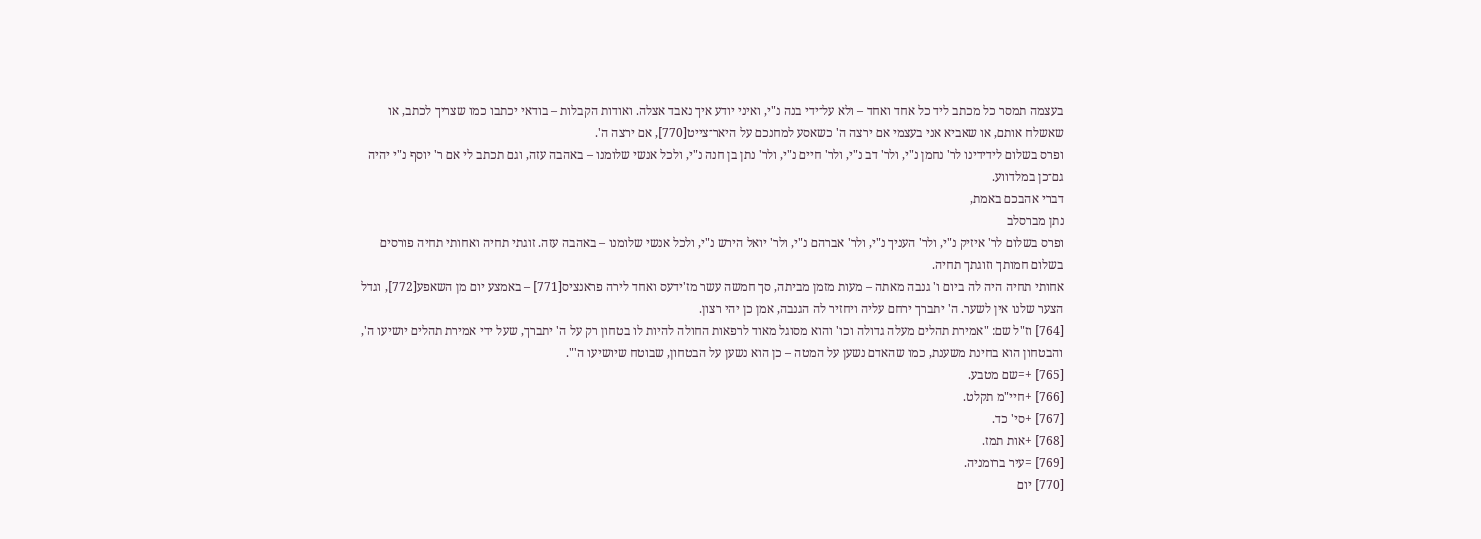בעצמה תמסר כל מכתב ליד כל אחד ואחד – ולא על־ידי בנה נ"י, ואיני יודע איך נאבד אצלה. ואודות הקבלות – בודאי יכתבו כמו שצריך לכתב, או שאשלח אותם, או שאביא אני בעצמי אם ירצה ה' כשאסע למחנכם על היאר־צייט[770], אם ירצה ה'.
ופרס בשלום לידידינו לר' נחמן נ"י, ולר' דב נ"י, ולר' חיים נ"י, ולר' נתן בן חנה נ"י, ולכל אנשי שלומנו – באהבה עזה, וגם תכתב לי אם ר' יוסף נ"י יהיה גם־כן במלדווע.
דברי אהבכם באמת,
נתן מברסלב
ופרס בשלום לר' איזיק נ"י, ולר' העניך נ"י, ולר' אברהם נ"י, ולר' יואל הירש נ"י, ולכל אנשי שלומנו – באהבה עזה. זוגתי תחיה ואחותי תחיה פורסים בשלום חמותך וזוגתך תחיה.
אחותי תחיה היה לה ביום ו' גנבה מאתה – מעות מזמן מביתה, סך חמשה עשר מז'ידעס ואחד לירה פראנציס[771] – באמצע יום מן השאפע[772], וגדל הצער שלנו אין לשער. ה' יתברך ירחם עליה ויחזיר לה הגנבה, אמן כן יהי רצון.
[764] וז"ל שם: "אמירת תהלים מעלה גדולה וכו' והוא מסוגל מאוד לרפאות החולה להיות לו בטחון רק על ה' יתברך, שעל ידי אמירת תהלים יושיעו ה', והבטחון הוא בחינת משענת, כמו שהאדם נשען על המטה – כן הוא נשען על הבטחון, שבוטח שיושיעו ה'".
[765] +=שם מטבע.
[766] +חיי"מ תקלט.
[767] +סי' כד.
[768] +אות תמז.
[769] =עיר ברומניה.
[770] יום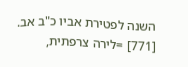השנה לפטירת אביו כ"ב אב.
[771] =לירה צרפתית,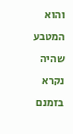והוא המטבע שהיה נקרא בזמנם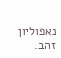נאפוליון זהב.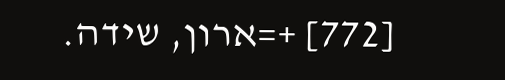[772] +=ארון, שידה.